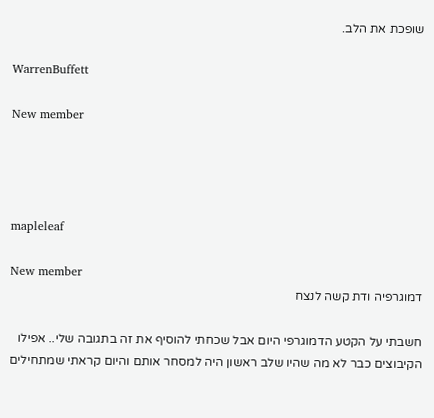שופכת את הלב.

WarrenBuffett

New member




mapleleaf

New member
דמוגרפיה ודת קשה לנצח

חשבתי על הקטע הדמוגרפי היום אבל שכחתי להוסיף את זה בתגובה שלי.. אפילו הקיבוצים כבר לא מה שהיו שלב ראשון היה למסחר אותם והיום קראתי שמתחילים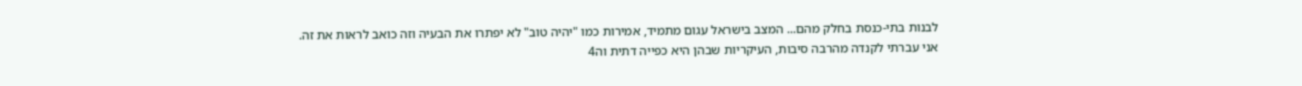לבנות בתי-כנסת בחלק מהם... המצב בישראל עגום מתמיד, אמירות כמו "יהיה טוב" לא יפתרו את הבעיה וזה כואב לראות את זה. אני עברתי לקנדה מהרבה סיבות, העיקריות שבהן היא כפייה דתית וה4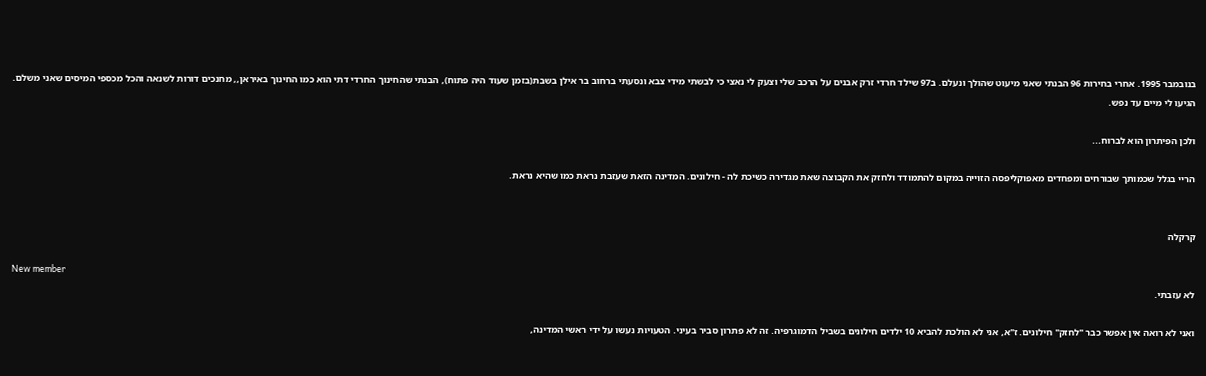בנובמבר 1995. אחרי בחירות 96 הבנתי שאני מיעוט שהולך ונעלם. ב97 שילד חרדי זרק אבנים על הרכב שלי וצעק לי נאצי כי לבשתי מידי צבא ונסעתי ברחוב בר אילן בשבת(בזמן שעוד היה פתוח), הבנתי שהחינוך החרדי דתי הוא כמו החינוך באיראן,, מחנכים דורות לשנאה והכל מכספי המיסים שאני משלם. הגיעו לי מיים עד נפש.

ולכן הפיתרון הוא לברוח...

הריי בגלל שכמותך שבורחים ומפחדים מאפוקליפסה הזוייה במקום להתמודד ולחזק את הקבוצה שאת מגדירה כשיכת לה - חילונים. המדינה הזאת שעזבת נראת כמו שהיא נראת.


קרקלה

New member
לא עזבתי.

ואני לא רואה אין אפשר כבר "לחזק" חילונים. ז"א, אני לא הולכת להביא 10 ילדים חילונים בשביל הדמוגרפיה. זה לא פתרון סביר בעיני. הטעויות נעשו על ידי ראשי המדינה,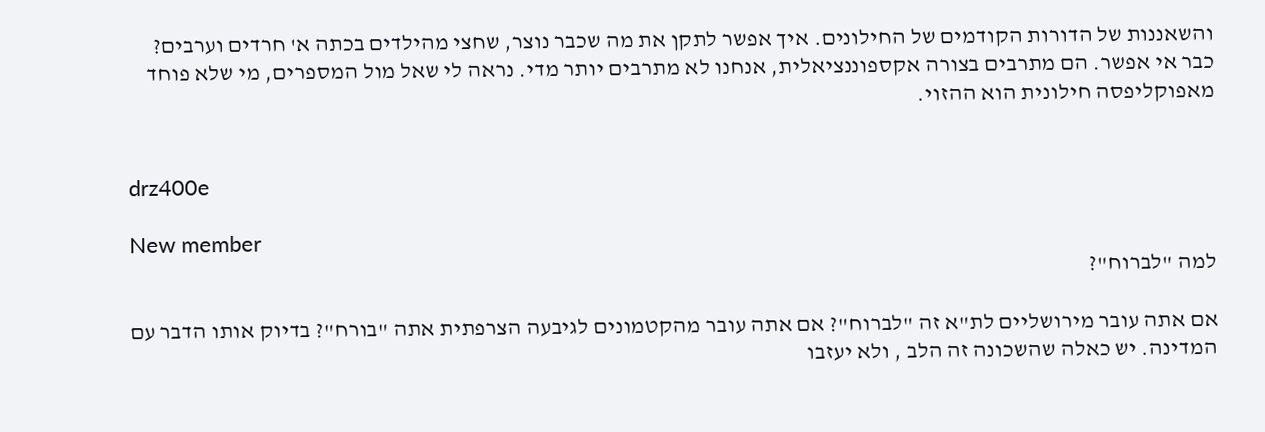והשאננות של הדורות הקודמים של החילונים. איך אפשר לתקן את מה שכבר נוצר, שחצי מהילדים בכתה א' חרדים וערבים? כבר אי אפשר. הם מתרבים בצורה אקספוננציאלית, אנחנו לא מתרבים יותר מדי. נראה לי שאל מול המספרים, מי שלא פוחד מאפוקליפסה חילונית הוא ההזוי.


drz400e

New member
למה "לברוח"?

אם אתה עובר מירושליים לת"א זה "לברוח"? אם אתה עובר מהקטמונים לגיבעה הצרפתית אתה "בורח"? בדיוק אותו הדבר עם המדינה. יש כאלה שהשכונה זה הלב , ולא יעזבו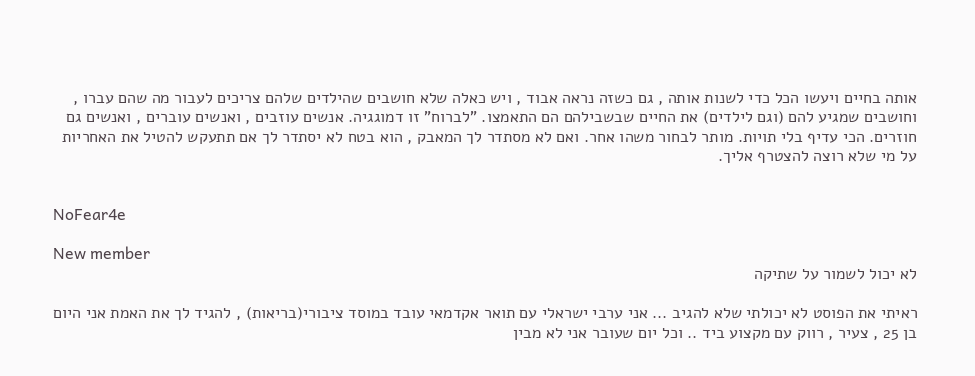אותה בחיים ויעשו הכל כדי לשנות אותה , גם כשזה נראה אבוד , ויש כאלה שלא חושבים שהילדים שלהם צריכים לעבור מה שהם עברו , וחושבים שמגיע להם (וגם לילדים) את החיים שבשבילהם הם התאמצו. "לברוח" זו דמוגגיה. אנשים עוזבים , ואנשים עוברים , ואנשים גם חוזרים. הכי עדיף בלי תויות. מותר לבחור משהו אחר. ואם לא מסתדר לך המאבק , הוא בטח לא יסתדר לך אם תתעקש להטיל את האחריות על מי שלא רוצה להצטרף אליך.


NoFear4e

New member
לא יכול לשמור על שתיקה

ראיתי את הפוסט לא יכולתי שלא להגיב ... אני ערבי ישראלי עם תואר אקדמאי עובד במוסד ציבורי(בריאות) , להגיד לך את האמת אני היום בן 25 , צעיר , רווק עם מקצוע ביד .. וכל יום שעובר אני לא מבין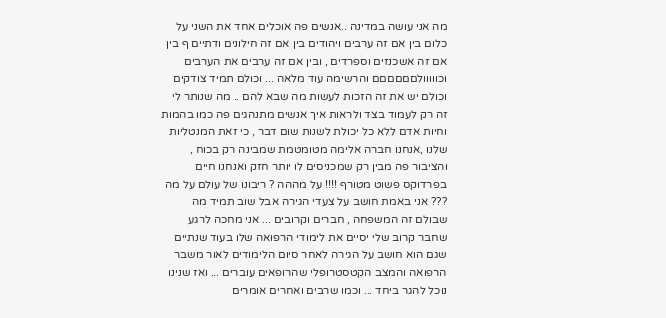מה אני עושה במדינה ..אנשים פה אוכלים אחד את השני על כלום בין אם זה ערבים ויהודים בין אם זה חילונים ודתיים ף בין אם זה אשכנזים וספרדים , ובין אם זה ערבים את הערבים וכווווולםםםםםם והרשימה עוד מלאה ... וכולם תמיד צודקים וכולם יש את זה הזכות לעשות מה שבא להם .. מה שנותר לי זה רק לעמוד בצד ולראות איך אנשים מתנהגים פה כמו בהמות וחיות אדם ללא כל יכולת לשנות שום דבר , כי זאת המנטליות שלנו ,אנחנו חברה אלימה מטומטמת שמבינה רק בכוח , והציבור פה מבין רק שמכניסים לו יותר חזק ואנחנו חיים בפרדוקס פשוט מטורף !!!! על מההה ? ריבונו של עולם על מה ??? אני באמת חושב על צעדי הגירה אבל שוב תמיד מה שבולם זה המשפחה , חברים וקרובים ... אני מחכה לרגע שחבר קרוב שלי יסיים את לימודי הרפואה שלו בעוד שנתיים שגם הוא חושב על הגירה לאחר סיום הלימודים לאור משבר הרפואה והמצב הקטסטרופלי שהרופאים עוברים ... ואז שנינו נוכל להגר ביחד ... וכמו שרבים ואחרים אומרים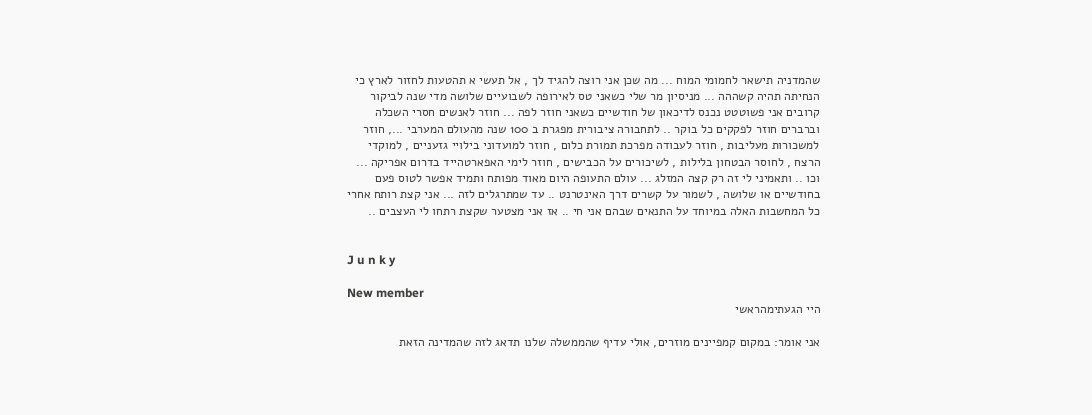שהמדניה תישאר לחמומי המוח ... מה שכן אני רוצה להגיד לך , אל תעשי א תהטעות לחזור לארץ כי הנחיתה תהיה קשההה ... מניסיון מר שלי כשאני טס לאירופה לשבועיים שלושה מדי שנה לביקור קרובים אני פשוטטט נכנס לדיכאון של חודשיים כשאני חוזר לפה ... חוזר לאנשים חסרי השכלה וברברים חוזר לפקקים כל בוקר .. לתחבורה ציבורית מפגרת ב 100 שנה מהעולם המערבי ..., חוזר למשכורות מעליבות , חוזר לעבודה מפרכת תמורת כלום , חוזר למועדוני בילויי גזעניים , למוקדי הרצח , לחוסר הבטחון בלילות , לשיכורים על הכבישים , חוזר לימי האפארטהייד בדרום אפריקה ... וכו .. ותאמיני לי זה רק קצה המזלג ... עולם התעופה היום מאוד מפותח ותמיד אפשר לטוס פעם בחודשיים או שלושה , לשמור על קשרים דרך האינטרנט .. עד שמתרגלים לזה ... אני קצת רותח אחרי כל המחשבות האלה במיוחד על התנאים שבהם אני חי .. אז אני מצטער שקצת רתחו לי העצבים ..


J u n k y

New member
היי הגעתימהראשי

אני אומר: במקום קמפיינים מוזרים, אולי עדיף שהממשלה שלנו תדאג לזה שהמדינה הזאת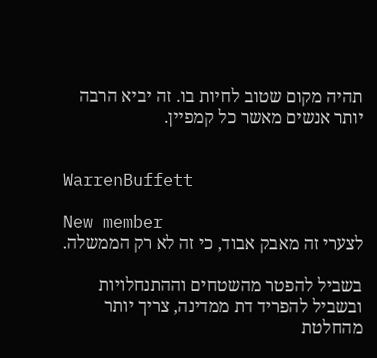תהיה מקום שטוב לחיות בו. זה יביא הרבה יותר אנשים מאשר כל קמפיין.


WarrenBuffett

New member
לצערי זה מאבק אבוד, כי זה לא רק הממשלה.

בשביל להפטר מהשטחים וההתנחלויות ובשביל להפריד דת ממדינה, צריך יותר מהחלטת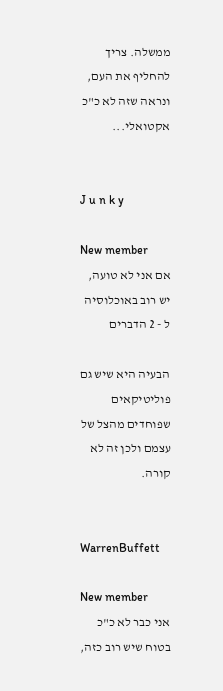ממשלה. צריך להחליף את העם, ונראה שזה לא כ"כ אקטואלי...


J u n k y

New member
אם אני לא טועה, יש רוב באוכלוסיה ל - 2 הדברים

הבעיה היא שיש גם פוליטיקאים שפוחדים מהצל של עצמם ולכן זה לא קורה.


WarrenBuffett

New member
אני כבר לא כ"כ בטוח שיש רוב כזה,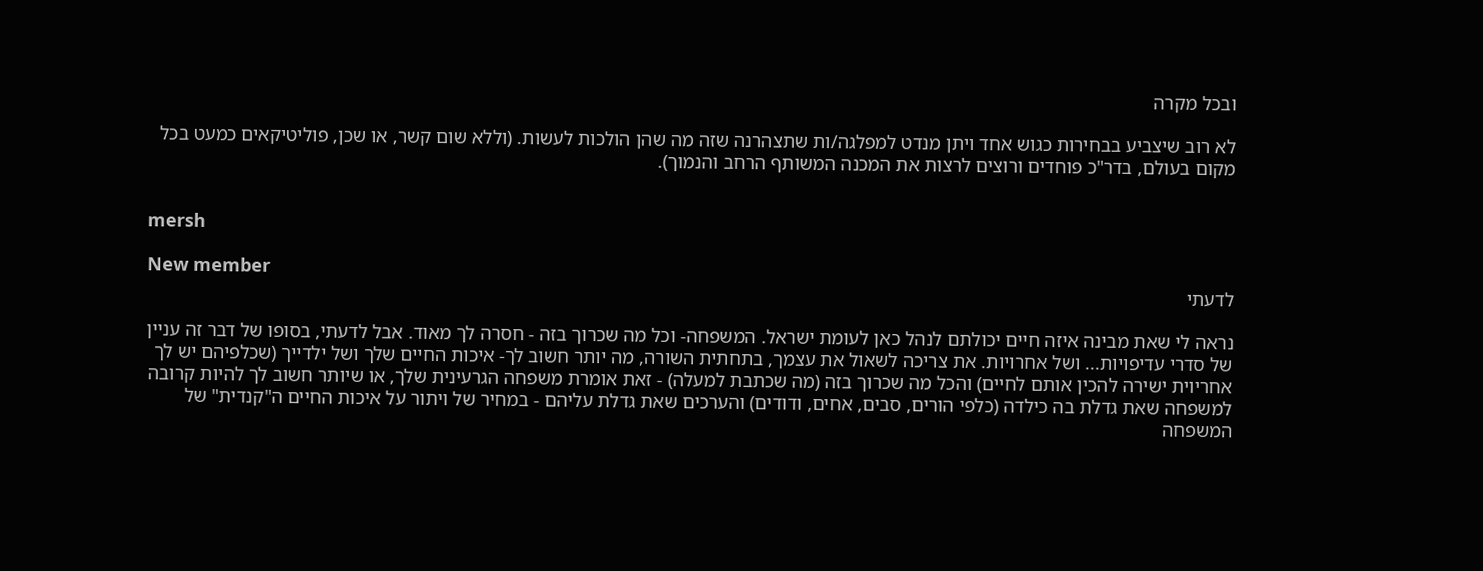ובכל מקרה

לא רוב שיצביע בבחירות כגוש אחד ויתן מנדט למפלגה/ות שתצהרנה שזה מה שהן הולכות לעשות. (וללא שום קשר, או שכן, פוליטיקאים כמעט בכל מקום בעולם, בדר"כ פוחדים ורוצים לרצות את המכנה המשותף הרחב והנמוך).


mersh

New member
לדעתי

נראה לי שאת מבינה איזה חיים יכולתם לנהל כאן לעומת ישראל. המשפחה- וכל מה שכרוך בזה - חסרה לך מאוד. אבל לדעתי, בסופו של דבר זה עניין של סדרי עדיפויות... ושל אחרויות. את צריכה לשאול את עצמך, בתחתית השורה, מה יותר חשוב לך- איכות החיים שלך ושל ילדייך (שכלפיהם יש לך אחריוית ישירה להכין אותם לחיים) והכל מה שכרוך בזה (מה שכתבת למעלה) - זאת אומרת משפחה הגרעינית שלך, או שיותר חשוב לך להיות קרובה למשפחה שאת גדלת בה כילדה (כלפי הורים, סבים, אחים, ודודים) והערכים שאת גדלת עליהם - במחיר של ויתור על איכות החיים ה"קנדית" של המשפחה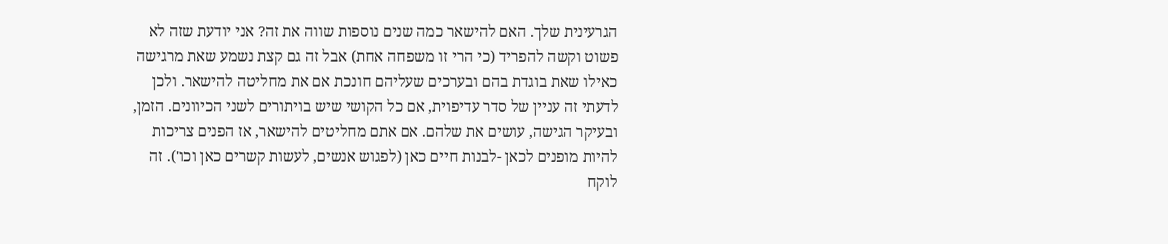הגרעינית שלך. האם להישאר כמה שנים נוספות שווה את זה? אני יודעת שזה לא פשוט וקשה להפריד (כי הרי זו משפחה אחת) אבל זה גם קצת נשמע שאת מרגישה כאילו שאת בוגדת בהם ובערכים שעליהם חונכת אם את מחליטה להישאר. ולכן לדעתי זה עניין של סדר עדיפוית, אם כל הקושי שיש בויתורים לשני הכיוונים. הזמן, ובעיקר הגישה, עושים את שלהם. אם אתם מחליטים להישאר, אז הפנים צריכות להיות מופנים לכאן -לבנות חיים כאן (לפגוש אנשים, לעשות קשרים כאן וכו'). זה לוקח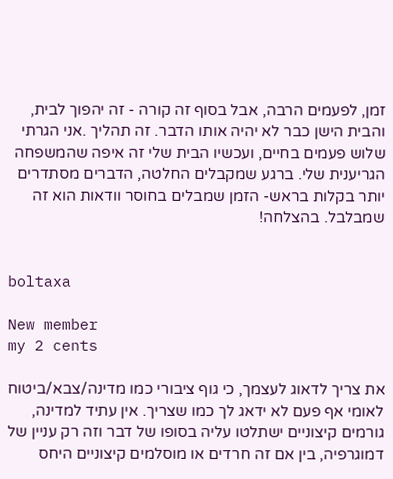זמן, לפעמים הרבה, אבל בסוף זה קורה - זה יהפוך לבית, והבית הישן כבר לא יהיה אותו הדבר. זה תהליך .אני הגרתי שלוש פעמים בחיים, ועכשיו הבית שלי זה איפה שהמשפחה הגריענית שלי. ברגע שמקבלים החלטה, הדברים מסתדרים יותר בקלות בראש- הזמן שמבלים בחוסר וודאות הוא זה שמבלבל. בהצלחה!


boltaxa

New member
my 2 cents

את צריך לדאוג לעצמך, כי גוף ציבורי כמו מדינה/צבא/ביטוח לאומי אף פעם לא ידאג לך כמו שצריך. אין עתיד למדינה, גורמים קיצוניים ישתלטו עליה בסופו של דבר וזה רק עניין של דמוגרפיה, בין אם זה חרדים או מוסלמים קיצוניים היחס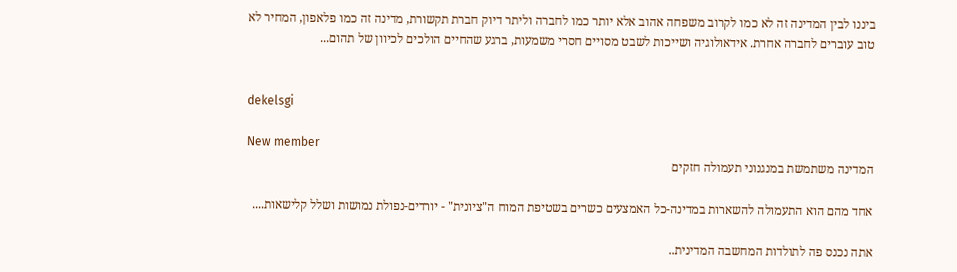ביננו לבין המדינה זה לא כמו לקרוב משפחה אהוב אלא יותר כמו לחברה וליתר דיוק חברת תקשורת, מדינה זה כמו פלאפון, המחיר לא טוב עוברים לחברה אחרת. אידאולוגיה ושייכות לשבט מסויים חסרי משמעות, ברגע שהחיים הולכים לכיוון של תהום...


dekelsgi

New member
המדינה משתמשת במנגנוני תעמולה חזקים

אחד מהם הוא התעמולה להשארות במדינה-כל האמצעים כשרים בשטיפת המוח ה"ציונית" - יורדים-נפולת נמושות ושלל קלישאות....

אתה נכנס פה לתולדות המחשבה המדינית..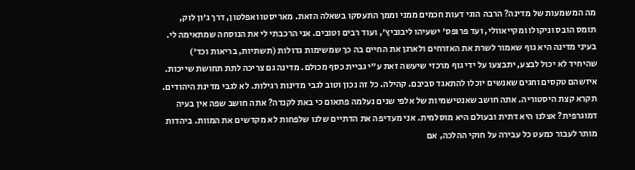מה המשמעות של מדינה? הרבה הוגי דעות חכמים ממני וממך התעסקו בשאלה הזאת. מאריסטו ואפלטון, דרך ג'ון לוק, תומס הובס וניקולו ומקייאוולי, ועד פרופס' ישעיהו ליבוביץ', ועוד רבים וטובים. אני הרכבתי לי את הנוסחה שמתאימה לי. בעיני מדינה היא גוף שאמור לשרת את האזרחים ולארגן את החיים בה כך שמשימות גדולות (תשתיות, בריאות וכד') שהיחיד לא יכול לבצע, יתבצעו על ידי גוף מרכזי שיעשה זאת ע"י גביית כסף מכולם. מדינה גם צריכה לתת תחושת שייכות. איזשהם טקסים וחגים שאנשים יוכלו להתאגד סביבם. קהילה. כל זה נכון וטוב לגבי מדינות רגילות. לא לגבי מדינת היהודים. תקרא קצת היסטוריה. אתה חושב שאנטישמיות של אלפי שנים נעלמה פתאום כי באת לקנדה? אתה חושב שפה אין בעיה דמוגרפית? אצלנו היא דתית ובעולם היא מוסלמית. אני מעדיפה את הדתיים שלנו שלפחות לא מקדשים את המוות. ביהדות מותר לעבור כמעט כל עבירה על חוקי ההלכה, אם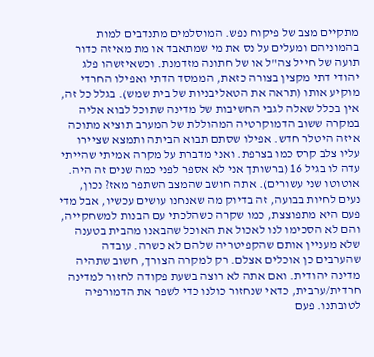מתקיים מצב של פיקוח נפש. המוסלמים מתנדבים למות בהמוניהם ומעלים על נס את מי שמתאבד או מת מאיזה כדור תועה של חייל צה"ל או של חתונה מזדמנת. וכשאיזשהו פלג יהודי דתי מקצין בצורה כזאת, הממסד הדתי ואפילו החרדי מוקיע אותו (תראה את הטאליבניות של בית שמש). בגלל כל זה, אין בכלל שאלה לגבי החשיבות של מדינה שתוכל לבוא אליה במקרה ששוב הדמוקרטיה המהוללת של המערב תוציא מתוכה איזה היטלר חדש. אפילו שסתם תבוא הביתה ותמצא שציירו עליו צלב קרס כמו בצרפת. ואני מדברת על מקרה אמיתי שהייתי עדה לו בגיל 16 (ברשותך אני לא אספר לפני כמה שנים זה היה. אוטוטו שני עשורים). אתה חושב שהמצב השתפר מאז? נכון, נעים לחיות בבועה, זה בדיוק מה שאנחנו עושים עכשיו, אבל מדי פעם היא מתפוצצת, כמו שקרה כשהלכתי עם הבנות למשחקייה, והם לא הסכימו לנו לאכול את האוכל שהבאנו מהבית בטענה שלא מעניין אותם שהקפיטריה שלהם לא כשרה. עובדה שהערבים כן אוכלים אצלם. רק למקרה הצורך, חשוב שתהיה מדינה יהודית. ואם אתה לא רוצה בשעת פקודה לחזור למדינה חרדית/ערבית, כדאי שנחזור כולנו כדי לשפר את הדמורפיה לטובתנו. פעם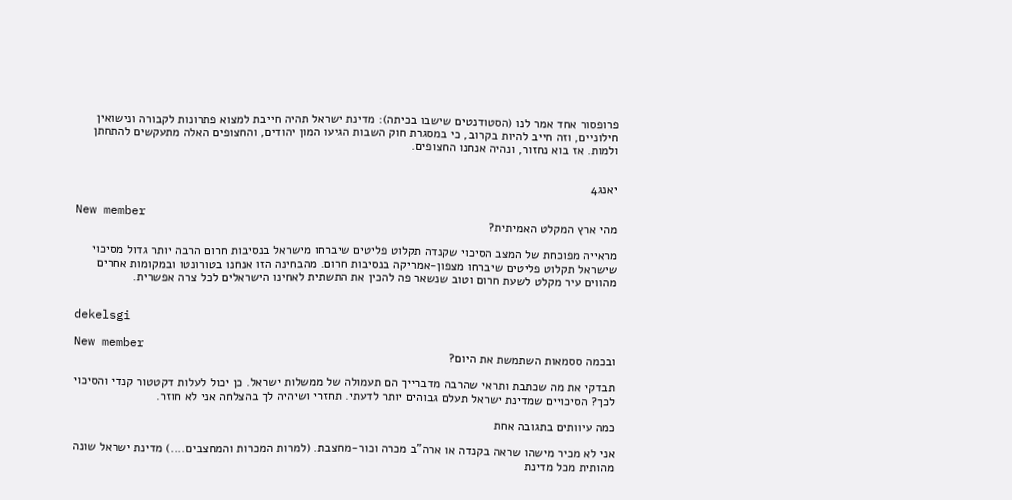פרופסור אחד אמר לנו (הסטודנטים שישבו בכיתה): מדינת ישראל תהיה חייבת למצוא פתרונות לקבורה ונישואין חילוניים, וזה חייב להיות בקרוב, כי במסגרת חוק השבות הגיעו המון יהודים, והחצופים האלה מתעקשים להתחתן ולמות. אז בוא נחזור, ונהיה אנחנו החצופים.


יאנג4

New member
מהי ארץ המקלט האמיתית?

מראייה מפוכחת של המצב הסיכוי שקנדה תקלוט פליטים שיברחו מישראל בנסיבות חרום הרבה יותר גדול מסיכוי שישראל תקלוט פליטים שיברחו מצפון-אמריקה בנסיבות חרום. מהבחינה הזו אנחנו בטורונטו ובמקומות אחרים מהווים עיר מקלט לשעת חרום וטוב שנשאר פה להכין את התשתית לאחינו הישראלים לכל צרה אפשרית.


dekelsgi

New member
ובכמה ססמאות השתמשת את היום?

תבדקי את מה שכתבת ותראי שהרבה מדברייך הם תעמולה של ממשלות ישראל. כן יכול לעלות דקטטור קנדי והסיכוי לכך? הסיכויים שמדינת ישראל תעלם גבוהים יותר לדעתי. תחזרי ושיהיה לך בהצלחה אני לא חוזר.

כמה עיוותים בתגובה אחת

אני לא מכיר מישהו שראה בקנדה או ארה"ב מכרה וכור-מחצבת. (למרות המכרות והמחצבים....) מדינת ישראל שונה מהותית מכל מדינת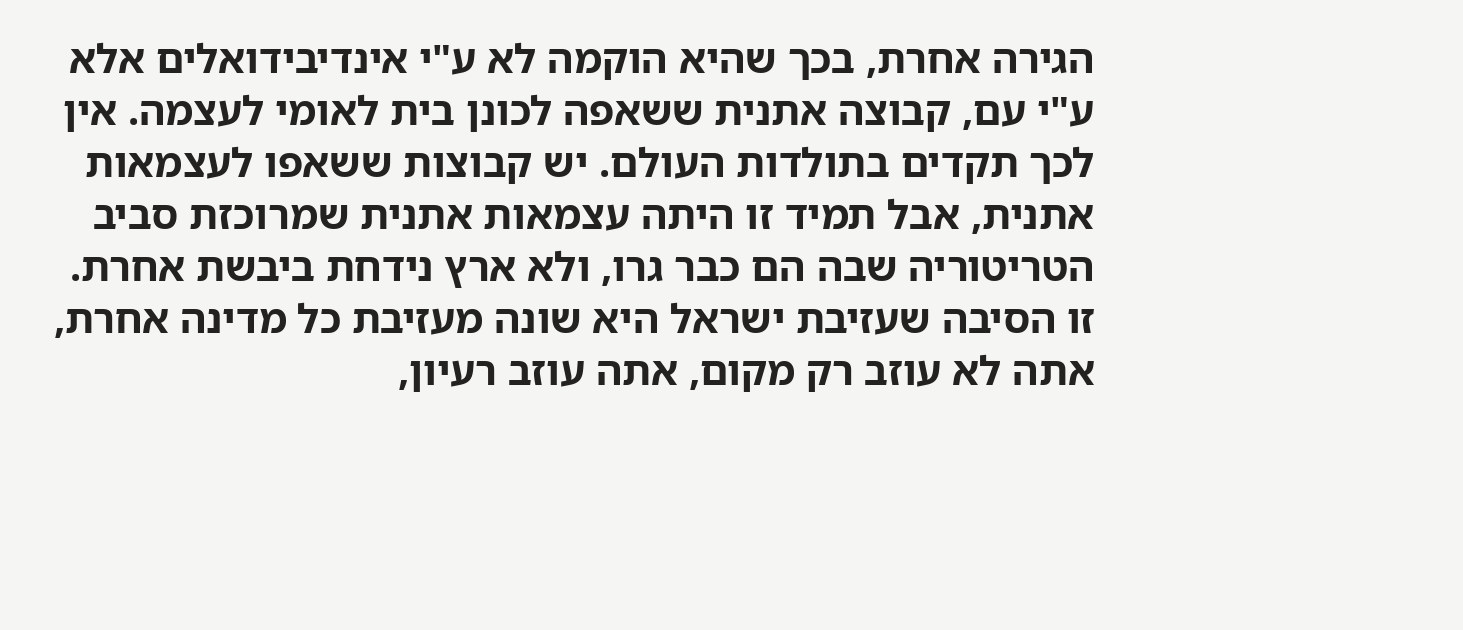הגירה אחרת, בכך שהיא הוקמה לא ע"י אינדיבידואלים אלא ע"י עם, קבוצה אתנית ששאפה לכונן בית לאומי לעצמה. אין לכך תקדים בתולדות העולם. יש קבוצות ששאפו לעצמאות אתנית, אבל תמיד זו היתה עצמאות אתנית שמרוכזת סביב הטריטוריה שבה הם כבר גרו, ולא ארץ נידחת ביבשת אחרת. זו הסיבה שעזיבת ישראל היא שונה מעזיבת כל מדינה אחרת, אתה לא עוזב רק מקום, אתה עוזב רעיון,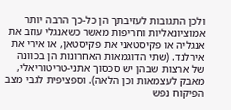ולכן התגובות לעזיבתך הן כל-כך הרבה יותר אמוציונאליות וחריפות מאשר כשאנגלי עוזב את אנגליה או פקיסטאני את פקיסטאן, או אירי את אירלנד. (שתי הדוגמאות האחרונות הן בכוונה של ארצות שבהן יש סכסוך אתני-טריטוריאלי, מאבק לעצמאות וכן הלאה). וספציפית לגבי מצב הפיקוח נפש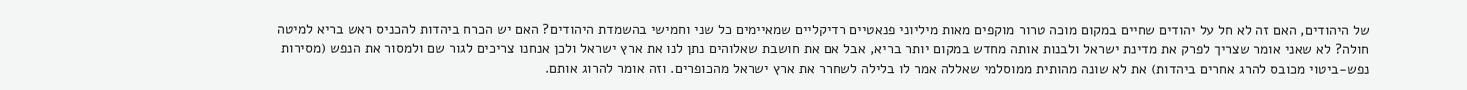של היהודים, האם זה לא חל על יהודים שחיים במקום מוכה טרור מוקפים מאות מיליוני פנאטיים רדיקליים שמאיימים כל שני וחמישי בהשמדת היהודים? האם יש הכרח ביהדות להכניס ראש בריא למיטה חולה? לא שאני אומר שצריך לפרק את מדינת ישראל ולבנות אותה מחדש במקום יותר בריא, אבל אם את חושבת שאלוהים נתן לנו את ארץ ישראל ולכן אנחנו צריכים לגור שם ולמסור את הנפש (מסירות נפש-ביטוי מכובס להרג אחרים ביהדות) את לא שונה מהותית ממוסלמי שאללה אמר לו בלילה לשחרר את ארץ ישראל מהכופרים. וזה אומר להרוג אותם.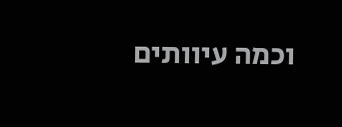וכמה עיוותים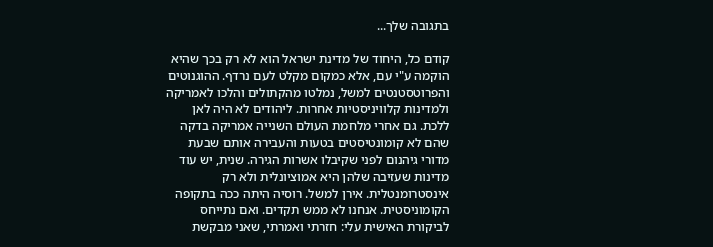בתגובה שלך...

קודם כל, היחוד של מדינת ישראל הוא לא רק בכך שהיא הוקמה ע"י עם, אלא כמקום מקלט לעם נרדף. ההוגנוטים והפרוטסטנטים למשל, נמלטו מהקתולים והלכו לאמריקה ולמדינות קלוויניסטיות אחרות. ליהודים לא היה לאן ללכת. גם אחרי מלחמת העולם השנייה אמריקה בדקה שהם לא קומונטיסטים בטעות והעבירה אותם שבעת מדורי גיהנום לפני שקיבלו אשרות הגירה. שנית, יש עוד מדינות שעזיבה שלהן היא אמוציונלית ולא רק אינסטרומנטלית. אירן למשל. רוסיה היתה ככה בתקופה הקומוניסטית. אנחנו לא ממש תקדים. ואם נתייחס לביקורת האישית עלי: חזרתי ואמרתי, שאני מבקשת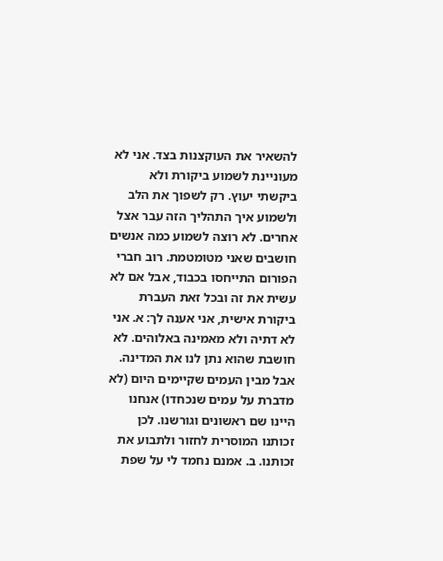להשאיר את העוקצנות בצד. אני לא מעוניינת לשמוע ביקורת ולא ביקשתי יעוץ. רק לשפוך את הלב ולשמוע איך התהליך הזה עבר אצל אחרים. לא רוצה לשמוע כמה אנשים חושבים שאני מטומטמת. רוב חברי הפורום התייחסו בכבוד, אבל אם לא עשית את זה ובכל זאת העברת ביקורת אישית, אני אענה לך: א. אני לא דתיה ולא מאמינה באלוהים. לא חושבת שהוא נתן לנו את המדינה. אבל מבין העמים שקיימים היום (לא מדברת על עמים שנכחדו) אנחנו היינו שם ראשונים וגורשנו. לכן זכותנו המוסרית לחזור ולתבוע את זכותנו. ב. אמנם נחמד לי על שפת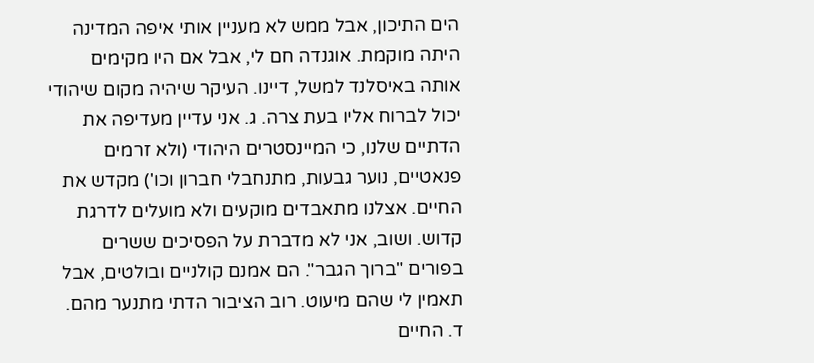הים התיכון, אבל ממש לא מעניין אותי איפה המדינה היתה מוקמת. אוגנדה חם לי, אבל אם היו מקימים אותה באיסלנד למשל, דיינו. העיקר שיהיה מקום שיהודי יכול לברוח אליו בעת צרה. ג. אני עדיין מעדיפה את הדתיים שלנו, כי המיינסטרים היהודי (ולא זרמים פנאטיים, נוער גבעות, מתנחבלי חברון וכו') מקדש את החיים. אצלנו מתאבדים מוקעים ולא מועלים לדרגת קדוש. ושוב, אני לא מדברת על הפסיכים ששרים בפורים "ברוך הגבר". הם אמנם קולניים ובולטים, אבל תאמין לי שהם מיעוט. רוב הציבור הדתי מתנער מהם. ד. החיים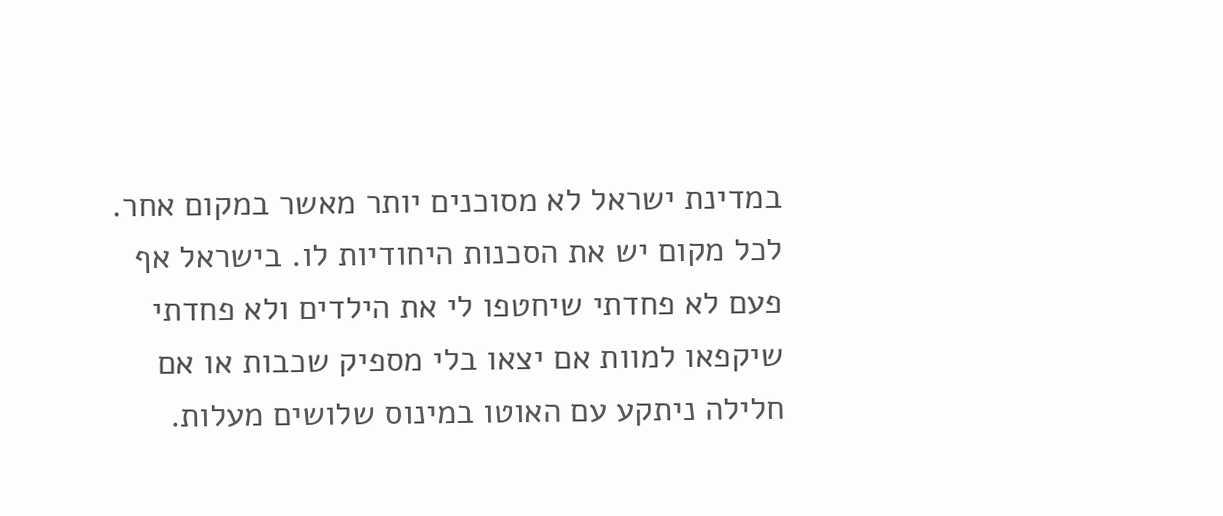במדינת ישראל לא מסוכנים יותר מאשר במקום אחר. לכל מקום יש את הסכנות היחודיות לו. בישראל אף פעם לא פחדתי שיחטפו לי את הילדים ולא פחדתי שיקפאו למוות אם יצאו בלי מספיק שכבות או אם חלילה ניתקע עם האוטו במינוס שלושים מעלות.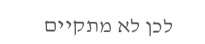לכן לא מתקיים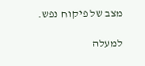מצב של פיקוח נפש.

למעלה